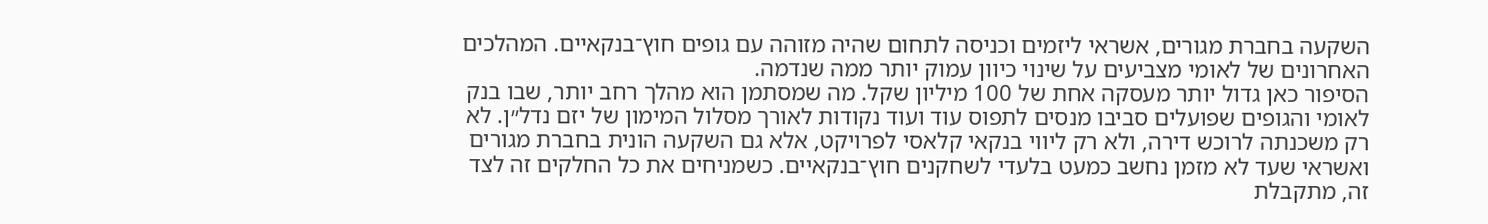השקעה בחברת מגורים, אשראי ליזמים וכניסה לתחום שהיה מזוהה עם גופים חוץ־בנקאיים. המהלכים האחרונים של לאומי מצביעים על שינוי כיוון עמוק יותר ממה שנדמה.
הסיפור כאן גדול יותר מעסקה אחת של 100 מיליון שקל. מה שמסתמן הוא מהלך רחב יותר, שבו בנק לאומי והגופים שפועלים סביבו מנסים לתפוס עוד ועוד נקודות לאורך מסלול המימון של יזם נדל״ן. לא רק משכנתה לרוכש דירה, ולא רק ליווי בנקאי קלאסי לפרויקט, אלא גם השקעה הונית בחברת מגורים ואשראי שעד לא מזמן נחשב כמעט בלעדי לשחקנים חוץ־בנקאיים. כשמניחים את כל החלקים זה לצד זה, מתקבלת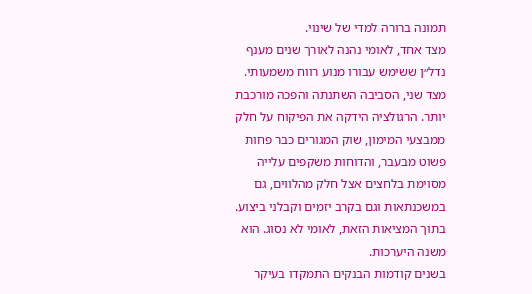תמונה ברורה למדי של שינוי.
מצד אחד, לאומי נהנה לאורך שנים מענף נדל״ן ששימש עבורו מנוע רווח משמעותי. מצד שני, הסביבה השתנתה והפכה מורכבת יותר. הרגולציה הידקה את הפיקוח על חלק ממבצעי המימון, שוק המגורים כבר פחות פשוט מבעבר, והדוחות משקפים עלייה מסוימת בלחצים אצל חלק מהלווים, גם במשכנתאות וגם בקרב יזמים וקבלני ביצוע. בתוך המציאות הזאת, לאומי לא נסוג. הוא משנה היערכות.
בשנים קודמות הבנקים התמקדו בעיקר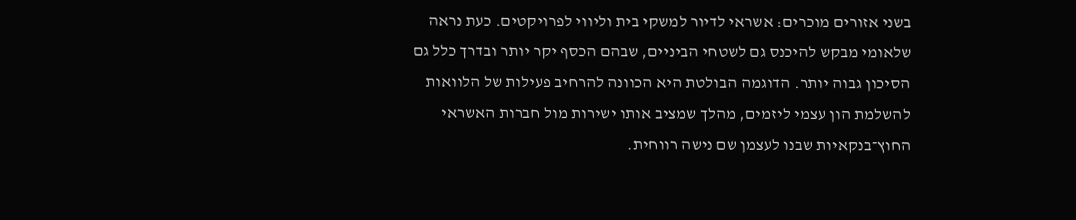בשני אזורים מוכרים: אשראי לדיור למשקי בית וליווי לפרויקטים. כעת נראה שלאומי מבקש להיכנס גם לשטחי הביניים, שבהם הכסף יקר יותר ובדרך כלל גם הסיכון גבוה יותר. הדוגמה הבולטת היא הכוונה להרחיב פעילות של הלוואות להשלמת הון עצמי ליזמים, מהלך שמציב אותו ישירות מול חברות האשראי החוץ־בנקאיות שבנו לעצמן שם נישה רווחית.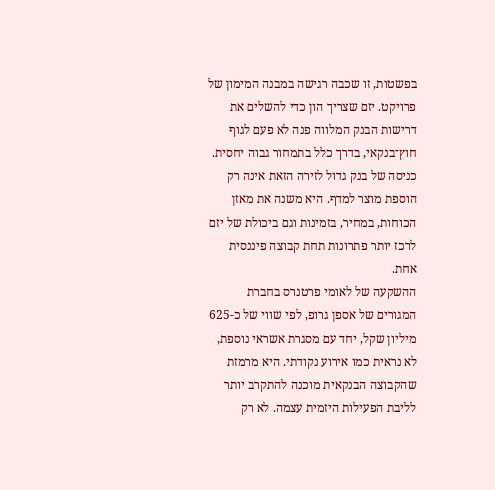בפשטות, זו שכבה רגישה במבנה המימון של פרויקט. יזם שצריך הון כדי להשלים את דרישות הבנק המלווה פנה לא פעם לגוף חוץ־בנקאי, בדרך כלל בתמחור גבוה יחסית. כניסה של בנק גדול לזירה הזאת אינה רק הוספת מוצר למדף. היא משנה את מאזן הכוחות, במחיר, בזמינות וגם ביכולת של יזם לרכז יותר פתרונות תחת קבוצה פיננסית אחת.
ההשקעה של לאומי פרטנרס בחברת המגורים של אספן גרופ, לפי שווי של כ-625 מיליון שקל, יחד עם מסגרת אשראי נוספת, לא נראית כמו אירוע נקודתי. היא מרמזת שהקבוצה הבנקאית מוכנה להתקרב יותר לליבת הפעילות היזמית עצמה. לא רק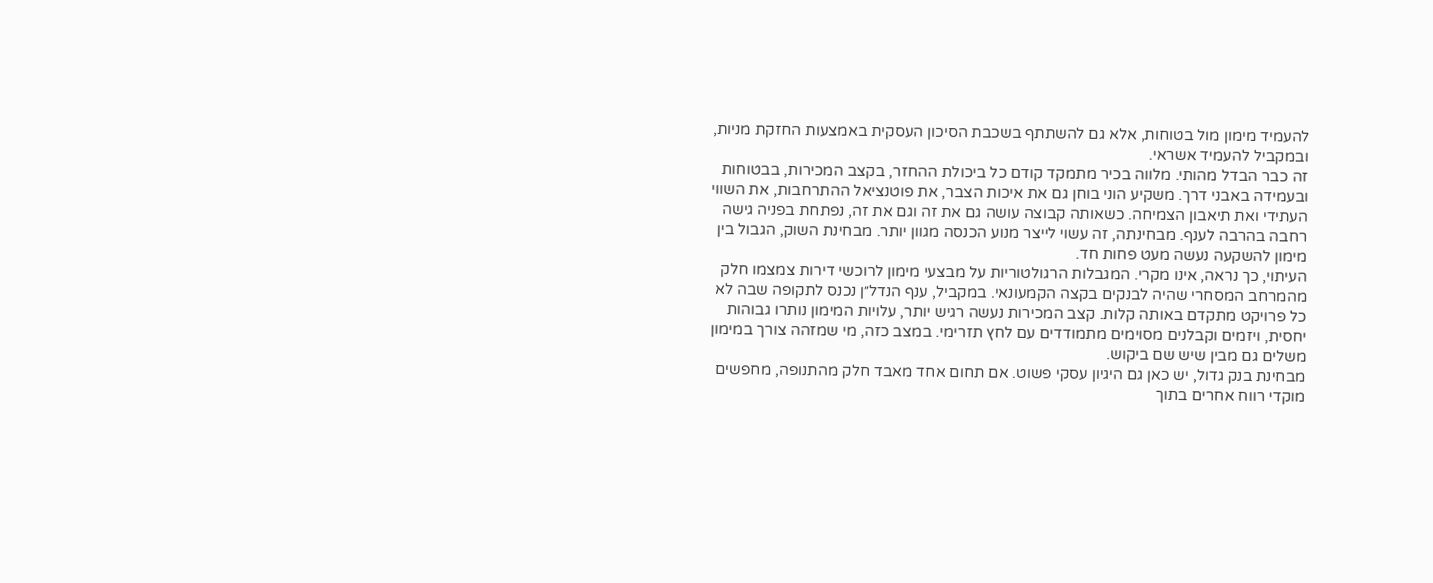להעמיד מימון מול בטוחות, אלא גם להשתתף בשכבת הסיכון העסקית באמצעות החזקת מניות, ובמקביל להעמיד אשראי.
זה כבר הבדל מהותי. מלווה בכיר מתמקד קודם כל ביכולת ההחזר, בקצב המכירות, בבטוחות ובעמידה באבני דרך. משקיע הוני בוחן גם את איכות הצבר, את פוטנציאל ההתרחבות, את השווי העתידי ואת תיאבון הצמיחה. כשאותה קבוצה עושה גם את זה וגם את זה, נפתחת בפניה גישה רחבה בהרבה לענף. מבחינתה, זה עשוי לייצר מנוע הכנסה מגוון יותר. מבחינת השוק, הגבול בין מימון להשקעה נעשה מעט פחות חד.
העיתוי, כך נראה, אינו מקרי. המגבלות הרגולטוריות על מבצעי מימון לרוכשי דירות צמצמו חלק מהמרחב המסחרי שהיה לבנקים בקצה הקמעונאי. במקביל, ענף הנדל״ן נכנס לתקופה שבה לא כל פרויקט מתקדם באותה קלות. קצב המכירות נעשה רגיש יותר, עלויות המימון נותרו גבוהות יחסית, ויזמים וקבלנים מסוימים מתמודדים עם לחץ תזרימי. במצב כזה, מי שמזהה צורך במימון משלים גם מבין שיש שם ביקוש.
מבחינת בנק גדול, יש כאן גם היגיון עסקי פשוט. אם תחום אחד מאבד חלק מהתנופה, מחפשים מוקדי רווח אחרים בתוך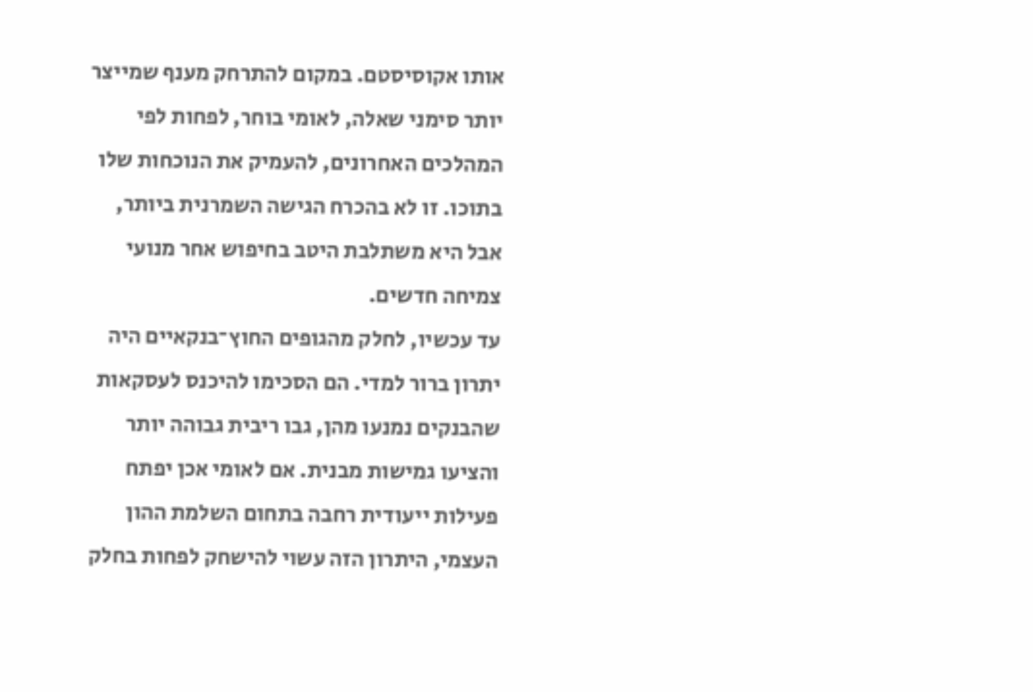אותו אקוסיסטם. במקום להתרחק מענף שמייצר יותר סימני שאלה, לאומי בוחר, לפחות לפי המהלכים האחרונים, להעמיק את הנוכחות שלו בתוכו. זו לא בהכרח הגישה השמרנית ביותר, אבל היא משתלבת היטב בחיפוש אחר מנועי צמיחה חדשים.
עד עכשיו, לחלק מהגופים החוץ־בנקאיים היה יתרון ברור למדי. הם הסכימו להיכנס לעסקאות שהבנקים נמנעו מהן, גבו ריבית גבוהה יותר והציעו גמישות מבנית. אם לאומי אכן יפתח פעילות ייעודית רחבה בתחום השלמת ההון העצמי, היתרון הזה עשוי להישחק לפחות בחלק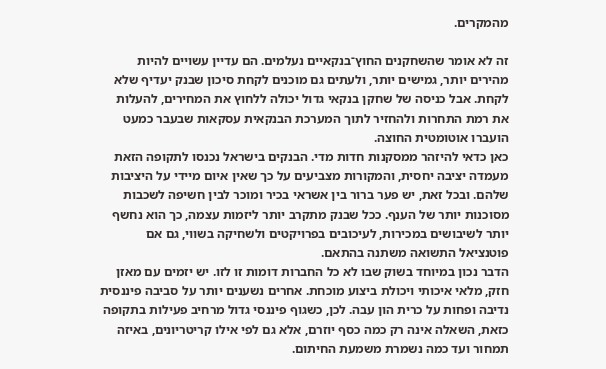מהמקרים.

זה לא אומר שהשחקנים החוץ־בנקאיים נעלמים. הם עדיין עשויים להיות מהירים יותר, גמישים יותר, ולעתים גם מוכנים לקחת סיכון שבנק יעדיף שלא לקחת. אבל כניסה של שחקן בנקאי גדול יכולה ללחוץ את המחירים, להעלות את רמת התחרות ולהחזיר לתוך המערכת הבנקאית עסקאות שבעבר כמעט הועברו אוטומטית החוצה.
כאן כדאי להיזהר ממסקנות חדות מדי. הבנקים בישראל נכנסו לתקופה הזאת מעמדה יציבה יחסית, והמקורות מצביעים על כך שאין איום מיידי על היציבות שלהם. ובכל זאת, יש פער ברור בין אשראי בכיר ומוכר לבין חשיפה לשכבות מסוכנות יותר של הענף. ככל שבנק מתקרב יותר ליזמות עצמה, כך הוא נחשף יותר לשיבושים במכירות, לעיכובים בפרויקטים ולשחיקה בשווי, גם אם פוטנציאל התשואה משתנה בהתאם.
הדבר נכון במיוחד בשוק שבו לא כל החברות דומות זו לזו. יש יזמים עם מאזן חזק, מלאי איכותי ויכולת ביצוע מוכחת. אחרים נשענים יותר על סביבה פיננסית נדיבה ופחות על כרית הון עבה. לכן, כשגוף פיננסי גדול מרחיב פעילות בתקופה כזאת, השאלה אינה רק כמה כסף יוזרם, אלא גם לפי אילו קריטריונים, באיזה תמחור ועד כמה נשמרת משמעת החיתום.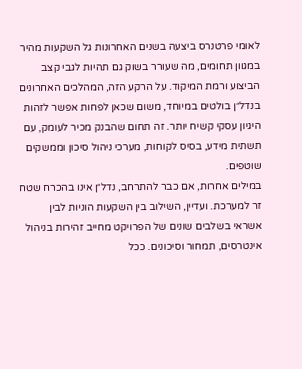לאומי פרטנרס ביצעה בשנים האחרונות גל השקעות מהיר במגוון תחומים, מה שעורר בשוק גם תהיות לגבי קצב הביצוע ורמת המיקוד. על הרקע הזה, המהלכים האחרונים בנדל״ן בולטים במיוחד, משום שכאן לפחות אפשר לזהות היגיון עסקי קשיח יותר. זה תחום שהבנק מכיר לעומק, עם תשתית מידע, בסיס לקוחות, מערכי ניהול סיכון וממשקים שוטפים.
במילים אחרות, אם כבר להתרחב, נדל״ן אינו בהכרח שטח זר למערכת. ועדיין, השילוב בין השקעות הוניות לבין אשראי בשלבים שונים של הפרויקט מחייב זהירות בניהול אינטרסים, תמחור וסיכונים. ככל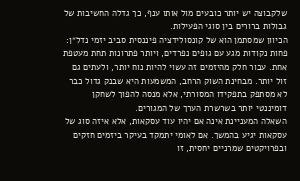שלקבוצה יש יותר כובעים מול אותו ענף, כך גדלה החשיבות של גבולות ברורים בין סוגי הפעילות.
הכיוון שמסתמן הוא של קונסולידציה פיננסית סביב יזמי נדל״ן: פחות נקודות מגע עם גופים נפרדים, ויותר פתרונות תחת מעטפת אחת. עבור חלק מהיזמים זה עשוי להיות נוח יותר, ולעתים גם זול יותר. מבחינת השוק הרחב, המשמעות היא שבנק גדול כבר לא מסתפק בתפקידו המסורתי, אלא מנסה להפוך לשחקן דומיננטי יותר בשרשרת הערך של המגורים.
השאלה המעניינת אינה אם יהיו עוד עסקאות, אלא איזה סוג של עסקאות יגיע בהמשך. אם לאומי יתמקד בעיקר ביזמים חזקים ובפרויקטים שמרניים יחסית, זו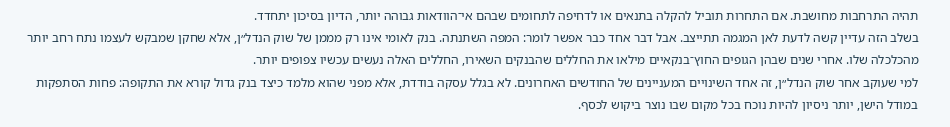תהיה התרחבות מחושבת. אם התחרות תוביל להקלה בתנאים או לדחיפה לתחומים שבהם אי־הוודאות גבוהה יותר, הדיון בסיכון יתחדד.
בשלב הזה עדיין קשה לדעת לאן המגמה תתייצב. אבל דבר אחד כבר אפשר לומר: המפה השתנתה. בנק לאומי אינו רק מממן של שוק הנדל״ן, אלא שחקן שמבקש לעצמו נתח רחב יותר מהכלכלה שלו. אחרי שנים שבהן הגופים החוץ־בנקאיים מילאו את החללים שהבנקים השאירו, החללים האלה נעשים עכשיו צפופים יותר.
למי שעוקב אחר שוק הנדל״ן, זה אחד השינויים המעניינים של החודשים האחרונים. לא בגלל עסקה בודדת, אלא מפני שהוא מלמד כיצד בנק גדול קורא את התקופה: פחות הסתפקות במודל הישן, יותר ניסיון להיות נוכח בכל מקום שבו נוצר ביקוש לכסף.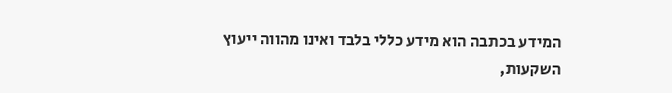המידע בכתבה הוא מידע כללי בלבד ואינו מהווה ייעוץ השקעות,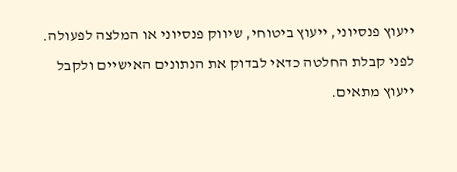ייעוץ פנסיוני, ייעוץ ביטוחי, שיווק פנסיוני או המלצה לפעולה. לפני קבלת החלטה כדאי לבדוק את הנתונים האישיים ולקבל ייעוץ מתאים.